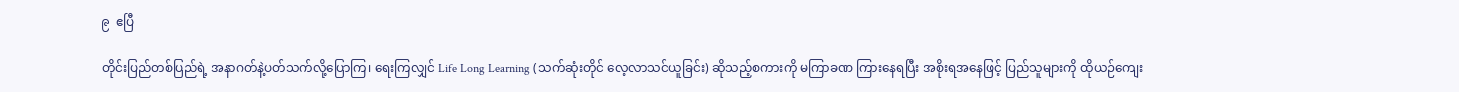၉  ဧပြီ

တိုင်းပြည်တစ်ပြည်ရဲ့ အနာဂတ်နဲ့ပတ်သက်လို့ပြောကြ၊ ရေးကြလျှင် Life Long Learning (သက်ဆုံးတိုင် လေ့လာသင်ယူခြင်း) ဆိုသည့်စကားကို မကြာခဏ ကြားနေရပြီး အစိုးရအနေဖြင့် ပြည်သူများကို ထိုယဉ်ကျေး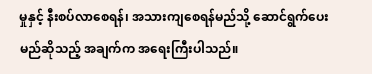မှုနှင့် နီးစပ်လာစေရန်၊ အသားကျစေရန်မည်သို့ ဆောင်ရွက်ပေးမည်ဆိုသည့် အချက်က အရေးကြီးပါသည်။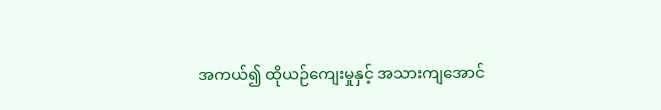အကယ်၍ ထိုယဉ်ကျေးမှုနှင့် အသားကျအောင်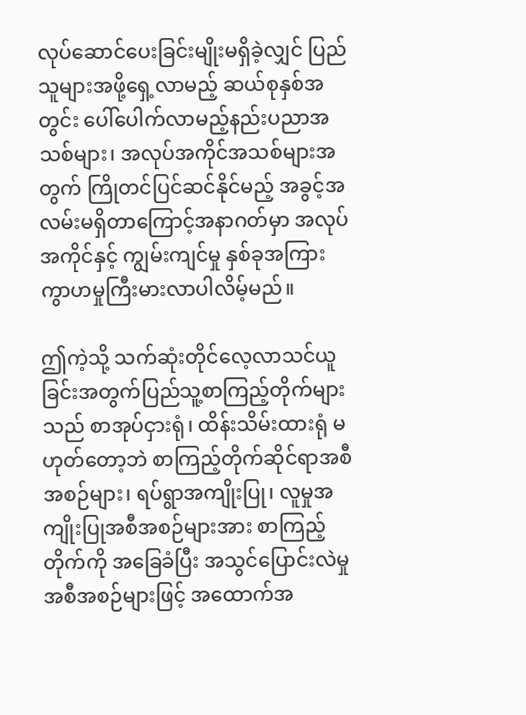လုပ်ဆောင်ပေးခြင်းမျိုးမရှိခဲ့လျှင် ပြည်သူများအဖို့ရှေ့လာမည့် ဆယ်စုနှစ်အတွင်း ပေါ်ပေါက်လာမည့်နည်းပညာအသစ်များ၊ အလုပ်အကိုင်အသစ်များအတွက် ကြိုတင်ပြင်ဆင်နိုင်မည့် အခွင့်အလမ်းမရှိတာကြောင့်အနာဂတ်မှာ အလုပ်အကိုင်နှင့် ကျွမ်းကျင်မှု နှစ်ခုအကြား ကွာဟမှုကြီးမားလာပါလိမ့်မည်။

ဤကဲ့သို့ သက်ဆုံးတိုင်လေ့လာသင်ယူခြင်းအတွက်ပြည်သူ့စာကြည့်တိုက်များသည် စာအုပ်ငှားရုံ၊ ထိန်းသိမ်းထားရုံ မဟုတ်တော့ဘဲ စာကြည့်တိုက်ဆိုင်ရာအစီအစဉ်များ၊ ရပ်ရွာအကျိုးပြု၊ လူမှုအကျိုးပြုအစီအစဉ်များအား စာကြည့်တိုက်ကို အခြေခံပြီး အသွင်ပြောင်းလဲမှု အစီအစဉ်များဖြင့် အထောက်အ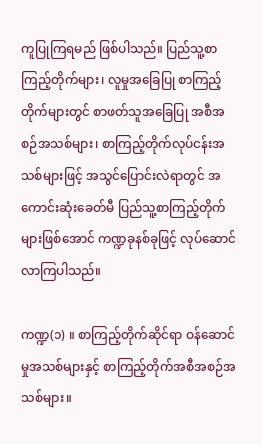ကူပြုကြရမည် ဖြစ်ပါသည်။ ပြည်သူ့စာကြည့်တိုက်များ၊ လူမှုအခြေပြု စာကြည့်တိုက်များတွင် စာဖတ်သူအခြေပြု အစီအစဉ်အသစ်များ၊ စာကြည့်တိုက်လုပ်ငန်းအသစ်များဖြင့် အသွင်ပြောင်းလဲရာတွင် အကောင်းဆုံးခေတ်မီ ပြည်သူ့စာကြည့်တိုက်များဖြစ်အောင် ကဏ္ဍခုနစ်ခုဖြင့် လုပ်ဆောင်လာကြပါသည်။

ကဏ္ဍ(၁) ။ စာကြည့်တိုက်ဆိုင်ရာ ဝန်ဆောင်မှုအသစ်များနှင့် စာကြည့်တိုက်အစီအစဉ်အသစ်များ။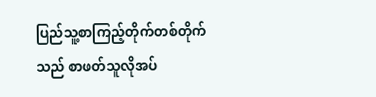ပြည်သူ့စာကြည့်တိုက်တစ်တိုက်သည် စာဖတ်သူလိုအပ်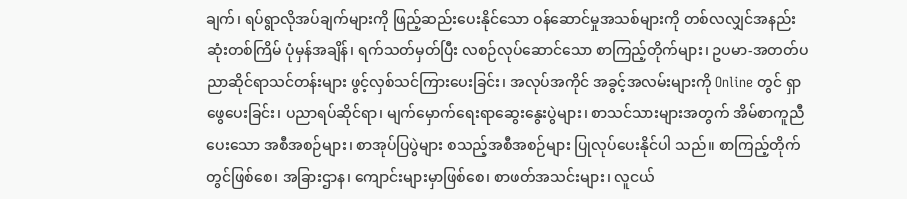ချက်၊ ရပ်ရွာလိုအပ်ချက်များကို ဖြည့်ဆည်းပေးနိုင်သော ဝန်ဆောင်မှုအသစ်များကို တစ်လလျှင်အနည်းဆုံးတစ်ကြိမ် ပုံမှန်အချိန်၊ ရက်သတ်မှတ်ပြီး လစဉ်လုပ်ဆောင်သော စာကြည့်တိုက်များ၊ ဥပမာ-အတတ်ပညာဆိုင်ရာသင်တန်းများ ဖွင့်လှစ်သင်ကြားပေးခြင်း၊ အလုပ်အကိုင် အခွင့်အလမ်းများကို Online တွင် ရှာဖွေပေးခြင်း၊ ပညာရပ်ဆိုင်ရာ၊ မျက်မှောက်ရေးရာဆွေးနွေးပွဲများ၊ စာသင်သားများအတွက် အိမ်စာကူညီပေးသော အစီအစဉ်များ၊ စာအုပ်ပြပွဲများ စသည့်အစီအစဉ်များ ပြုလုပ်ပေးနိုင်ပါ သည်။ စာကြည့်တိုက်တွင်ဖြစ်စေ၊ အခြားဌာန၊ ကျောင်းများမှာဖြစ်စေ၊ စာဖတ်အသင်းများ၊ လူငယ်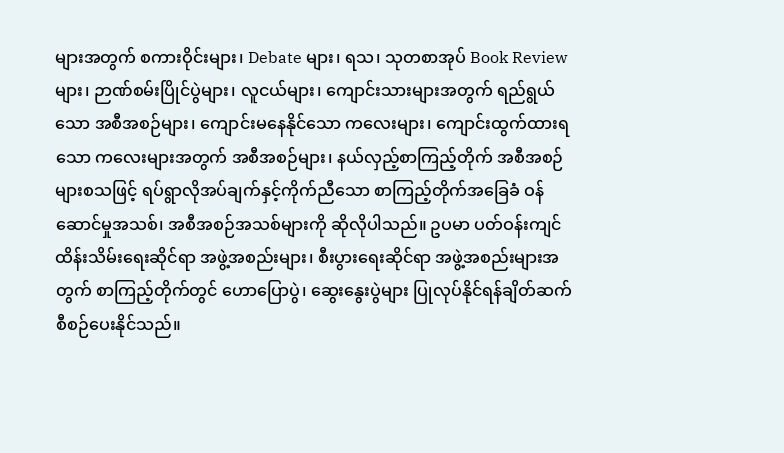များအတွက် စကားဝိုင်းများ၊ Debate များ၊ ရသ၊ သုတစာအုပ် Book Review များ၊ ဉာဏ်စမ်းပြိုင်ပွဲများ၊ လူငယ်များ၊ ကျောင်းသားများအတွက် ရည်ရွယ်သော အစီအစဉ်များ၊ ကျောင်းမနေနိုင်သော ကလေးများ၊ ကျောင်းထွက်ထားရသော ကလေးများအတွက် အစီအစဉ်များ၊ နယ်လှည့်စာကြည့်တိုက် အစီအစဉ်များစသဖြင့် ရပ်ရွာလိုအပ်ချက်နှင့်ကိုက်ညီသော စာကြည့်တိုက်အခြေခံ ဝန်ဆောင်မှုအသစ်၊ အစီအစဉ်အသစ်များကို ဆိုလိုပါသည်။ ဥပမာ ပတ်ဝန်းကျင် ထိန်းသိမ်းရေးဆိုင်ရာ အဖွဲ့အစည်းများ၊ စီးပွားရေးဆိုင်ရာ အဖွဲ့အစည်းများအတွက် စာကြည့်တိုက်တွင် ဟောပြောပွဲ၊ ဆွေးနွေးပွဲများ ပြုလုပ်နိုင်ရန်ချိတ်ဆက် စီစဉ်ပေးနိုင်သည်။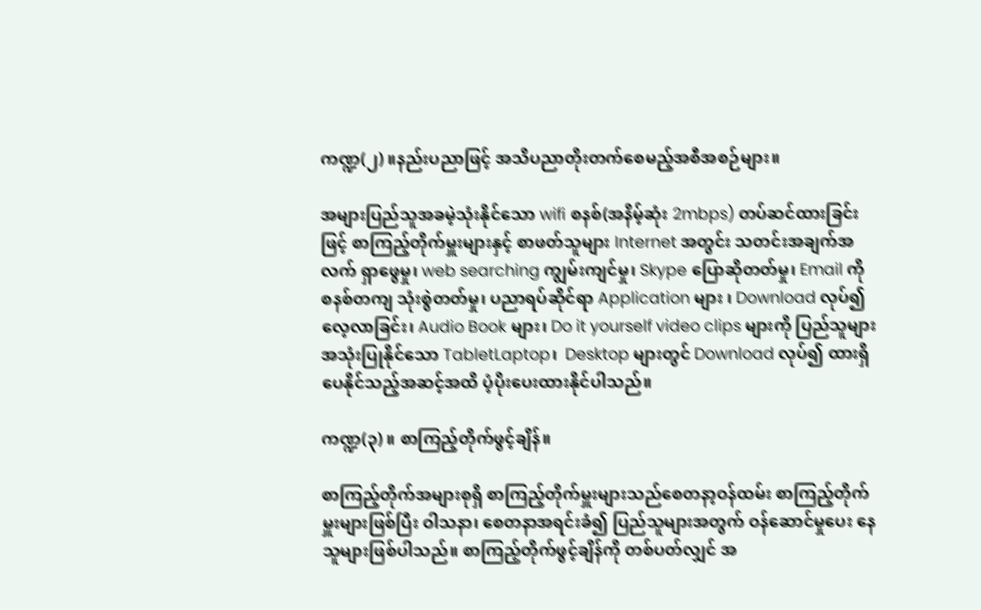ကဏ္ဍ(၂) ။နည်းပညာဖြင့် အသိပညာတိုးတက်စေမည့်အစီအစဉ်များ။

အများပြည်သူအခမဲ့သုံးနိုင်သော wifi စနစ်(အနိမ့်ဆုံး 2mbps) တပ်ဆင်ထားခြင်းဖြင့် စာကြည့်တိုက်မှူးများနှင့် စာဖတ်သူများ Internet အတွင်း သတင်းအချက်အလက် ရှာဖွေမှု၊ web searching ကျွမ်းကျင်မှု၊ Skype ပြောဆိုတတ်မှု၊ Email ကို စနစ်တကျ သုံးစွဲတတ်မှု၊ ပညာရပ်ဆိုင်ရာ Application များ ၊ Download လုပ်၍ လေ့လာခြင်း၊ Audio Book များ၊ Do it yourself video clips များကို ပြည်သူများ အသုံးပြုနိုင်သော TabletLaptop၊  Desktop များတွင် Download လုပ်၍ ထားရှိပေနိုင်သည့်အဆင့်အထိ ပံ့ပိုးပေးထားနိုင်ပါသည်။

ကဏ္ဍ(၃) ။ စာကြည့်တိုက်ဖွင့်ချိန်။

စာကြည့်တိုက်အများစုရှိ စာကြည့်တိုက်မှူးများသည်စေတနာ့ဝန်ထမ်း စာကြည့်တိုက်မှူးများဖြစ်ပြီး ဝါသနာ၊ စေတနာအရင်းခံ၍ ပြည်သူများအတွက် ဝန်ဆောင်မှုပေး နေသူများဖြစ်ပါသည်။ စာကြည့်တိုက်ဖွင့်ချိန်ကို တစ်ပတ်လျှင် အ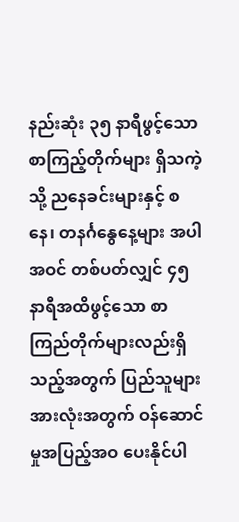နည်းဆုံး ၃၅ နာရီဖွင့်သော စာကြည့်တိုက်များ ရှိသကဲ့သို့ ညနေခင်းများနှင့် စနေ၊ တနင်္ဂနွေနေ့များ အပါအဝင် တစ်ပတ်လျှင် ၄၅ နာရီအထိဖွင့်သော စာကြည်တိုက်များလည်းရှိသည့်အတွက် ပြည်သူများအားလုံးအတွက် ဝန်ဆောင်မှုအပြည့်အဝ ပေးနိုင်ပါ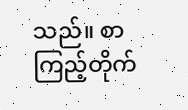သည်။ စာကြည့်တိုက်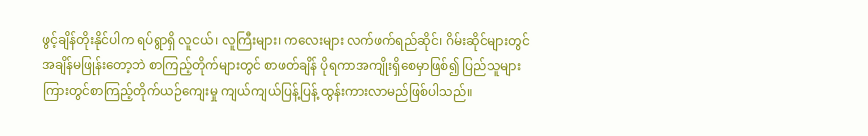ဖွင့်ချိန်တိုးနိုင်ပါက ရပ်ရွာရှိ လူငယ်၊ လူကြီးများ၊ ကလေးများ လက်ဖက်ရည်ဆိုင်၊ ဂိမ်းဆိုင်များတွင် အချိန်မဖြုန်းတော့ဘဲ စာကြည့်တိုက်များတွင် စာဖတ်ချိန် ပိုရကာအကျိုးရှိစေမှာဖြစ်၍ ပြည်သူများကြားတွင်စာကြည့်တိုက်ယဉ်ကျေးမှု ကျယ်ကျယ်ပြန့်ပြန့် ထွန်းကားလာမည်ဖြစ်ပါသည်။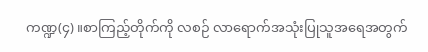ကဏ္ဍ(၄) ။စာကြည့်တိုက်ကို လစဉ် လာရောက်အသုံးပြုသူအရေအတွက်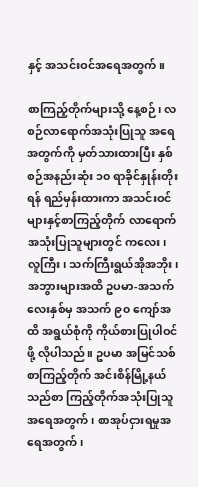နှင့် အသင်းဝင်အရေအတွက်။

စာကြည့်တိုက်များသို့ နေ့စဉ်၊ လစဉ်လာရောက်အသုံးပြုသူ အရေအတွက်ကို မှတ်သားထားပြီး နှစ်စဉ်အနည်းဆုံး ၁၀ ရာခိုင်နှုန်းတိုးရန် ရည်မှန်းထားကာ အသင်းဝင်များနှင့်စာကြည့်တိုက် လာရောက်အသုံးပြုသူများတွင် ကလေး၊ လူကြီး၊ သက်ကြီးရွယ်အိုအဘိုး၊ အဘွားများအထိ ဥပမာ-အသက် လေးနှစ်မှ အသက် ၉၀ ကျော်အထိ အရွယ်စုံကို ကိုယ်စားပြုပါဝင်ဖို့ လိုပါသည်။ ဥပမာ အမြင်သစ်စာကြည့်တိုက် အင်းစိန်မြို့နယ်သည်စာ ကြည့်တိုက်အသုံးပြုသူ အရေအတွက်၊ စာအုပ်ငှားရမှုအရေအတွက်၊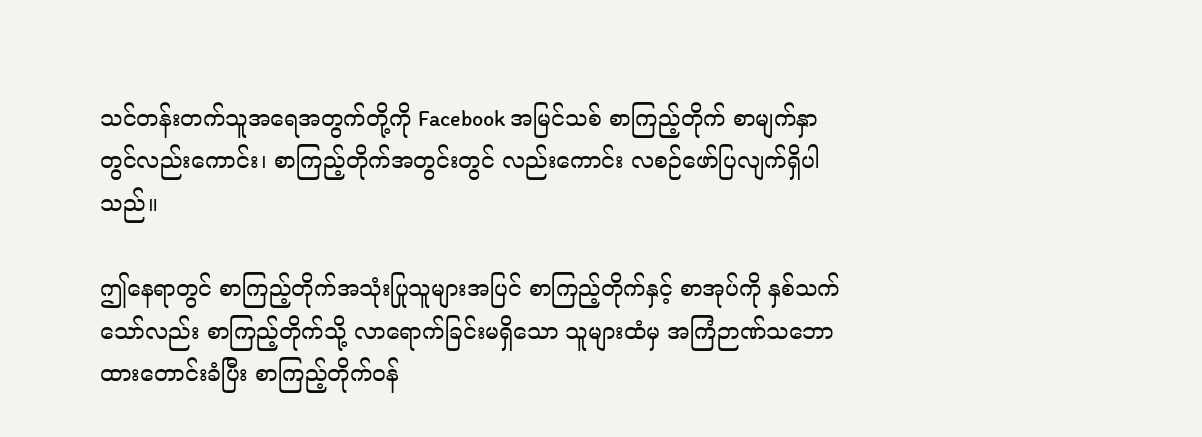သင်တန်းတက်သူအရေအတွက်တို့ကို Facebook အမြင်သစ် စာကြည့်တိုက် စာမျက်နှာတွင်လည်းကောင်း၊ စာကြည့်တိုက်အတွင်းတွင် လည်းကောင်း လစဉ်ဖော်ပြလျက်ရှိပါသည်။

ဤနေရာတွင် စာကြည့်တိုက်အသုံးပြုသူများအပြင် စာကြည့်တိုက်နှင့် စာအုပ်ကို နှစ်သက်သော်လည်း စာကြည့်တိုက်သို့ လာရောက်ခြင်းမရှိသော သူများထံမှ အကြံဉာဏ်သဘောထားတောင်းခံပြီး စာကြည့်တိုက်ဝန်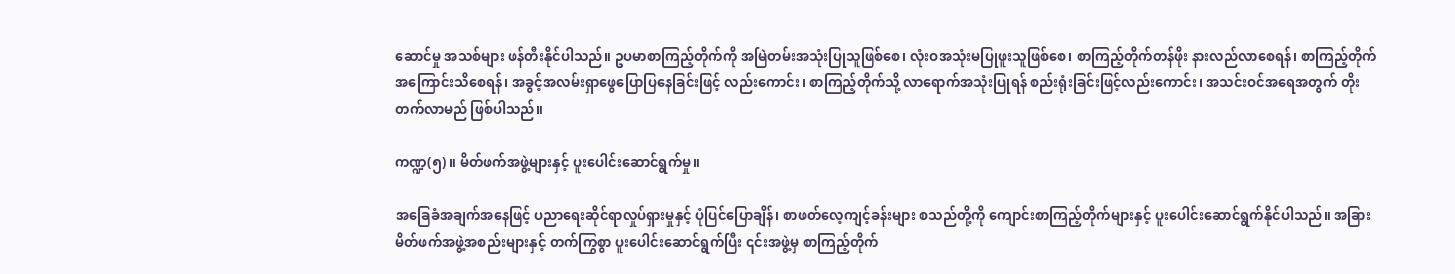ဆောင်မှု အသစ်များ ဖန်တီးနိုင်ပါသည်။ ဥပမာစာကြည့်တိုက်ကို အမြဲတမ်းအသုံးပြုသူဖြစ်စေ၊ လုံးဝအသုံးမပြုဖူးသူဖြစ်စေ၊ စာကြည့်တိုက်တန်ဖိုး နားလည်လာစေရန်၊ စာကြည့်တိုက်အကြောင်းသိစေရန်၊ အခွင့်အလမ်းရှာဖွေပြောပြနေခြင်းဖြင့် လည်းကောင်း၊ စာကြည့်တိုက်သို့ လာရောက်အသုံးပြုရန် စည်းရုံးခြင်းဖြင့်လည်းကောင်း၊ အသင်းဝင်အရေအတွက် တိုးတက်လာမည် ဖြစ်ပါသည်။

ကဏ္ဍ(၅) ။ မိတ်ဖက်အဖွဲ့များနှင့် ပူးပေါင်းဆောင်ရွက်မှု။

အခြေခံအချက်အနေဖြင့် ပညာရေးဆိုင်ရာလှုပ်ရှားမှုနှင့် ပုံပြင်ပြောချိန်၊ စာဖတ်လေ့ကျင့်ခန်းများ စသည်တို့ကို ကျောင်းစာကြည့်တိုက်များနှင့် ပူးပေါင်းဆောင်ရွက်နိုင်ပါသည်။ အခြားမိတ်ဖက်အဖွဲ့အစည်းများနှင့် တက်ကြွစွာ ပူးပေါင်းဆောင်ရွက်ပြီး ၎င်းအဖွဲ့မှ စာကြည့်တိုက်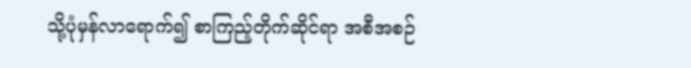သို့ပုံမှန်လာရောက်၍ စာကြည့်တိုက်ဆိုင်ရာ အစီအစဉ်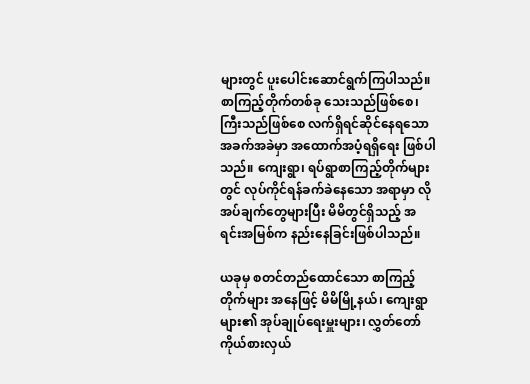များတွင် ပူးပေါင်းဆောင်ရွက်ကြပါသည်။ စာကြည့်တိုက်တစ်ခု သေးသည်ဖြစ်စေ၊ ကြီးသည်ဖြစ်စေ လက်ရှိရင်ဆိုင်နေရသော အခက်အခဲမှာ အထောက်အပံ့ရရှိရေး ဖြစ်ပါသည်။ ကျေးရွာ၊ ရပ်ရွာစာကြည့်တိုက်များတွင် လုပ်ကိုင်ရန်ခက်ခဲနေသော အရာမှာ လိုအပ်ချက်တွေများပြီး မိမိတွင်ရှိသည့် အရင်းအမြစ်က နည်းနေခြင်းဖြစ်ပါသည်။

ယခုမှ စတင်တည်ထောင်သော စာကြည့်တိုက်များ အနေဖြင့် မိမိမြို့နယ်၊ ကျေးရွာများ၏ အုပ်ချုပ်ရေးမှူးများ၊ လွှတ်တော်ကိုယ်စားလှယ်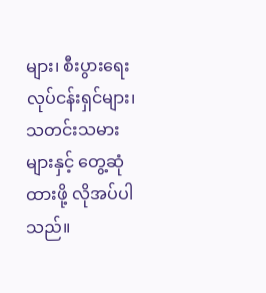များ၊ စီးပွားရေးလုပ်ငန်းရှင်များ၊ သတင်းသမားများနှင့် တွေ့ဆုံထားဖို့ လိုအပ်ပါသည်။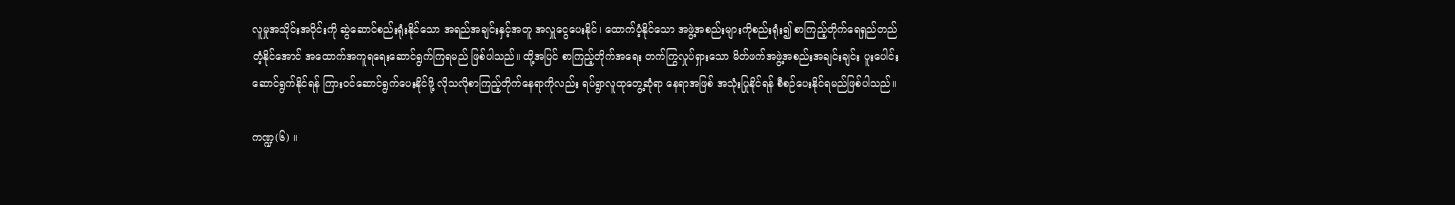လူမှုအသိုင်းအဝိုင်းကို ဆွဲဆောင်စည်းရုံးနိုင်သော အရည်အချင်းနှင့်အတူ အလှူငွေပေးနိုင်၊ ထောက်ပံ့နိုင်သော အဖွဲ့အစည်းများကိုစည်းရုံး၍ စာကြည့်တိုက်ရေရှည်တည်တံ့နိုင်အောင် အထောက်အကူရရေးဆောင်ရွက်ကြရမည် ဖြစ်ပါသည်။ ထို့အပြင် စာကြည့်တိုက်အရေး တက်ကြွလှုပ်ရှားသော မိတ်ဖက်အဖွဲ့အစည်းအချင်းချင်း ပူးပေါင်းဆောင်ရွက်နိုင်ရန် ကြားဝင်ဆောင်ရွက်ပေးနိုင်ဖို့ လိုသလိုစာကြည့်တိုက်နေရာကိုလည်း ရပ်ရွာလူထုတွေ့ဆုံရာ နေရာအဖြစ် အသုံးပြုနိုင်ရန် စီစဉ်ပေးနိုင်ရမည်ဖြစ်ပါသည်။

ကဏ္ဍ(၆) ။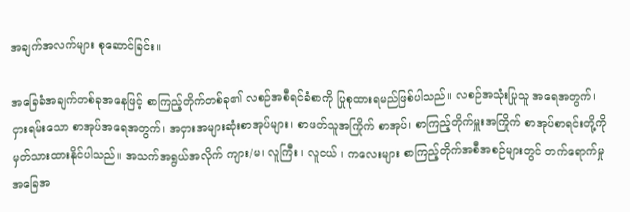အချက်အလက်များ စုဆောင်ခြင်း။

အခြေခံအချက်တစ်ခုအနေဖြင့် စာကြည့်တိုက်တစ်ခု၏ လစဉ်အစီရင်ခံစာကို ပြုစုထားရမည်ဖြစ်ပါသည်။ လစဉ်အသုံးပြုသူ အရေအတွက်၊ ငှားရမ်းသော စာအုပ်အရေအတွက်၊ အငှားအများဆုံးစာအုပ်များ၊ စာဖတ်သူအကြိုက် စာအုပ်၊ စာကြည့်တိုက်မှူးအကြိုက် စာအုပ်စာရင်းတို့ကို မှတ်သားထားနိုင်ပါသည်။ အသက်အရွယ်အလိုက် ကျား/မ၊ လူကြီး ၊ လူငယ် ၊ ကလေးများ စာကြည့်တိုက်အစီအစဉ်များတွင် တက်ရောက်မှုအခြေအ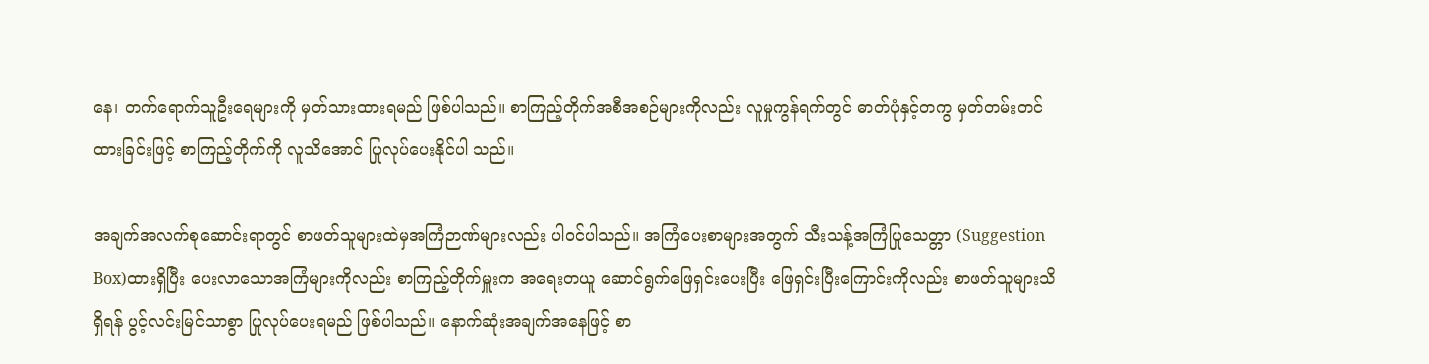နေ၊ တက်ရောက်သူဦးရေများကို မှတ်သားထားရမည် ဖြစ်ပါသည်။ စာကြည့်တိုက်အစီအစဉ်များကိုလည်း လူမှုကွန်ရက်တွင် ဓာတ်ပုံနှင့်တကွ မှတ်တမ်းတင်ထားခြင်းဖြင့် စာကြည့်တိုက်ကို လူသိအောင် ပြုလုပ်ပေးနိုင်ပါ သည်။

အချက်အလက်စုဆောင်းရာတွင် စာဖတ်သူများထဲမှအကြံဉာဏ်များလည်း ပါဝင်ပါသည်။ အကြံပေးစာများအတွက် သီးသန့်အကြံပြုသေတ္တာ (Suggestion Box)ထားရှိပြီး ပေးလာသောအကြံများကိုလည်း စာကြည့်တိုက်မှူးက အရေးတယူ ဆောင်ရွက်ဖြေရှင်းပေးပြီး ဖြေရှင်းပြီးကြောင်းကိုလည်း စာဖတ်သူများသိရှိရန် ပွင့်လင်းမြင်သာစွာ ပြုလုပ်ပေးရမည် ဖြစ်ပါသည်။ နောက်ဆုံးအချက်အနေဖြင့် စာ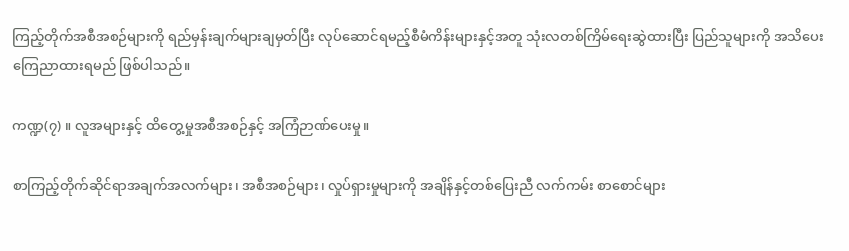ကြည့်တိုက်အစီအစဉ်များကို ရည်မှန်းချက်များချမှတ်ပြီး လုပ်ဆောင်ရမည့်စီမံကိန်းများနှင့်အတူ သုံးလတစ်ကြိမ်ရေးဆွဲထားပြီး ပြည်သူများကို အသိပေးကြေညာထားရမည် ဖြစ်ပါသည်။

ကဏ္ဍ(၇) ။ လူအများနှင့် ထိတွေ့မှုအစီအစဉ်နှင့် အကြံဉာဏ်ပေးမှု။

စာကြည့်တိုက်ဆိုင်ရာအချက်အလက်များ၊ အစီအစဉ်များ၊ လှုပ်ရှားမှုများကို အချိန်နှင့်တစ်ပြေးညီ လက်ကမ်း စာစောင်များ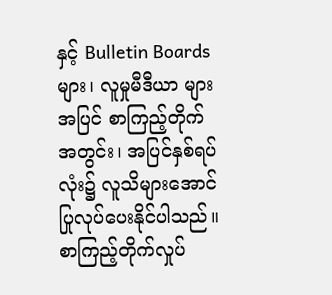နှင့် Bulletin Boards များ၊ လူမှုမီဒီယာ များအပြင် စာကြည့်တိုက်အတွင်း၊ အပြင်နှစ်ရပ်လုံး၌ လူသိများအောင် ပြုလုပ်ပေးနိုင်ပါသည်။ စာကြည့်တိုက်လှုပ်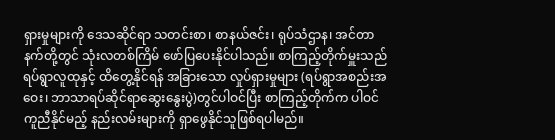ရှားမှုများကို ဒေသဆိုင်ရာ သတင်းစာ၊ စာနယ်ဇင်း၊ ရုပ်သံဌာန၊ အင်တာနက်တို့တွင် သုံးလတစ်ကြိမ် ဖော်ပြပေးနိုင်ပါသည်။ စာကြည့်တိုက်မှူးသည် ရပ်ရွာလူထုနှင့် ထိတွေ့နိုင်ရန် အခြားသော လှုပ်ရှားမှုများ (ရပ်ရွာအစည်းအဝေး၊ ဘာသာရပ်ဆိုင်ရာဆွေးနွေးပွဲ)တွင်ပါဝင်ပြီး စာကြည့်တိုက်က ပါဝင်ကူညီနိုင်မည့် နည်းလမ်းများကို ရှာဖွေနိုင်သူဖြစ်ရပါမည်။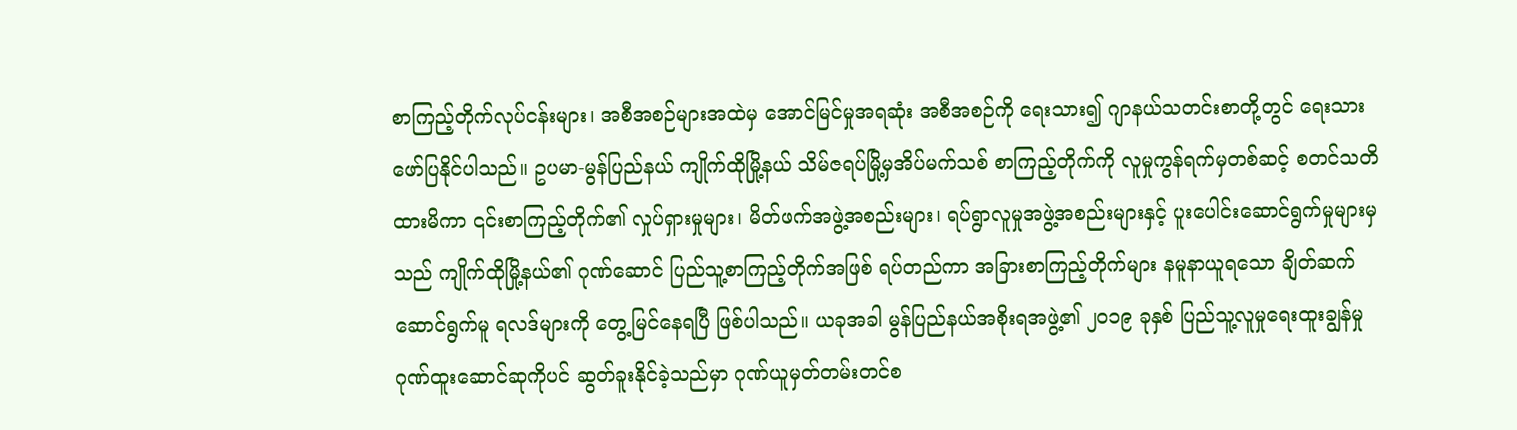စာကြည့်တိုက်လုပ်ငန်းများ၊ အစီအစဉ်များအထဲမှ အောင်မြင်မှုအရဆုံး အစီအစဉ်ကို ရေးသား၍ ဂျာနယ်သတင်းစာတို့တွင် ရေးသားဖော်ပြနိုင်ပါသည်။ ဥပမာ-မွန်ပြည်နယ် ကျိုက်ထိုမြို့နယ် သိမ်ဇရပ်မြို့မှအိပ်မက်သစ် စာကြည့်တိုက်ကို လူမှုကွန်ရက်မှတစ်ဆင့် စတင်သတိထားမိကာ ၎င်းစာကြည့်တိုက်၏ လှုပ်ရှားမှုများ၊ မိတ်ဖက်အဖွဲ့အစည်းများ၊ ရပ်ရွာလူမှုအဖွဲ့အစည်းများနှင့် ပူးပေါင်းဆောင်ရွက်မှုများမှသည် ကျိုက်ထိုမြို့နယ်၏ ဂုဏ်ဆောင် ပြည်သူ့စာကြည့်တိုက်အဖြစ် ရပ်တည်ကာ အခြားစာကြည့်တိုက်များ နမူနာယူရသော ချိတ်ဆက်ဆောင်ရွက်မူ ရလဒ်များကို တွေ့မြင်နေရပြီ ဖြစ်ပါသည်။ ယခုအခါ မွန်ပြည်နယ်အစိုးရအဖွဲ့၏ ၂၀၁၉ ခုနှစ် ပြည်သူ့လူမှုရေးထူးချွန်မှု ဂုဏ်ထူးဆောင်ဆုကိုပင် ဆွတ်ခူးနိုင်ခဲ့သည်မှာ ဂုဏ်ယူမှတ်တမ်းတင်စ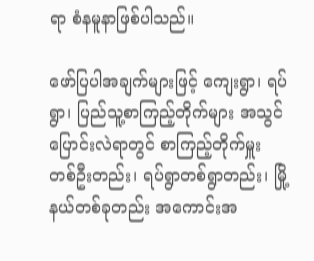ရာ စံနမူနာဖြစ်ပါသည်။

ဖော်ပြပါအချက်များဖြင့် ကျေးရွာ၊ ရပ်ရွာ၊ ပြည်သူ့စာကြည့်တိုက်များ အသွင်ပြောင်းလဲရာတွင် စာကြည့်တိုက်မှူး တစ်ဦးတည်း၊ ရပ်ရွာတစ်ရွာတည်း၊ မြို့နယ်တစ်ခုတည်း အကောင်းအ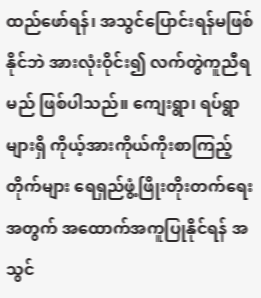ထည်ဖော်ရန်၊ အသွင်ပြောင်းရန်မဖြစ်နိုင်ဘဲ အားလုံးဝိုင်း၍ လက်တွဲကူညီရမည် ဖြစ်ပါသည်။ ကျေးရွာ၊ ရပ်ရွာများရှိ ကိုယ့်အားကိုယ်ကိုးစာကြည့်တိုက်များ ရေရှည်ဖွံ့ဖြိုးတိုးတက်ရေးအတွက် အထောက်အကူပြုနိုင်ရန် အသွင်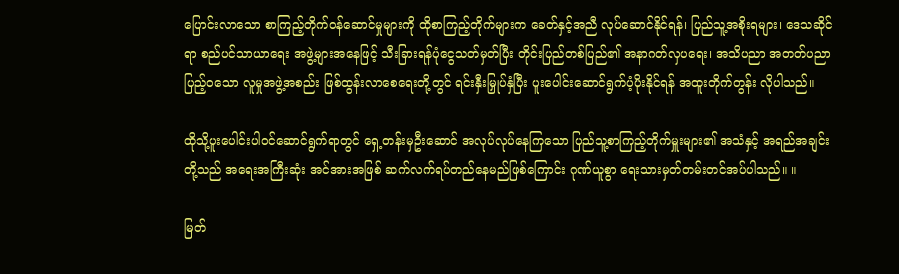ပြောင်းလာသော စာကြည့်တိုက်ဝန်ဆောင်မှုများကို ထိုစာကြည့်တိုက်များက ခေတ်နှင့်အညီ လုပ်ဆောင်နိုင်ရန်၊ ပြည်သူ့အစိုးရများ၊ ဒေသဆိုင်ရာ စည်ပင်သာယာရေး အဖွဲ့များအနေဖြင့် သီးခြားရန်ပုံငွေသတ်မှတ်ပြီး တိုင်းပြည်တစ်ပြည်၏ အနာဂတ်လှပရေး၊ အသိပညာ အတတ်ပညာ ပြည့်ဝသော လူမှုအဖွဲ့အစည်း ဖြစ်ထွန်းလာစေရေးတို့တွင် ရင်းနှီးမြှုပ်နှံပြီး ပူးပေါင်းဆောင်ရွက်ပံ့ပိုးနိုင်ရန် အထူးတိုက်တွန်း လိုပါသည်။

ထိုသို့ပူးပေါင်းပါဝင်ဆောင်ရွက်ရာတွင် ရှေ့တန်းမှဦးဆောင် အလုပ်လုပ်နေကြသော ပြည်သူ့စာကြည့်တိုက်မှူးများ၏ အသံနှင့် အရည်အချင်းတို့သည် အရေးအကြီးဆုံး အင်အားအဖြစ် ဆက်လက်ရပ်တည်နေမည်ဖြစ်ကြောင်း ဂုဏ်ယူစွာ ရေးသားမှတ်တမ်းတင်အပ်ပါသည်။ ။

မြတ်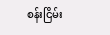စန်းငြိမ်း